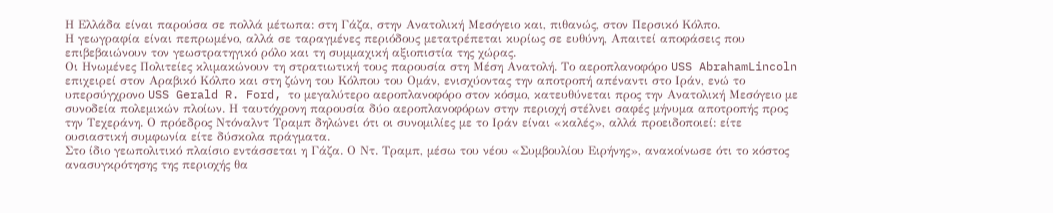Η Ελλάδα είναι παρούσα σε πολλά μέτωπα: στη Γάζα, στην Ανατολική Μεσόγειο και, πιθανώς, στον Περσικό Κόλπο.
Η γεωγραφία είναι πεπρωμένο, αλλά σε ταραγμένες περιόδους μετατρέπεται κυρίως σε ευθύνη, Απαιτεί αποφάσεις που επιβεβαιώνουν τον γεωστρατηγικό ρόλο και τη συμμαχική αξιοπιστία της χώρας.
Οι Ηνωμένες Πολιτείες κλιμακώνουν τη στρατιωτική τους παρουσία στη Μέση Ανατολή. Το αεροπλανοφόρο USS AbrahamLincoln επιχειρεί στον Αραβικό Κόλπο και στη ζώνη του Κόλπου του Ομάν, ενισχύοντας την αποτροπή απέναντι στο Ιράν, ενώ το υπερσύγχρονο USS Gerald R. Ford, το μεγαλύτερο αεροπλανοφόρο στον κόσμο, κατευθύνεται προς την Ανατολική Μεσόγειο με συνοδεία πολεμικών πλοίων. Η ταυτόχρονη παρουσία δύο αεροπλανοφόρων στην περιοχή στέλνει σαφές μήνυμα αποτροπής προς την Τεχεράνη. Ο πρόεδρος Ντόναλντ Τραμπ δηλώνει ότι οι συνομιλίες με το Ιράν είναι «καλές», αλλά προειδοποιεί: είτε ουσιαστική συμφωνία είτε δύσκολα πράγματα.
Στο ίδιο γεωπολιτικό πλαίσιο εντάσσεται η Γάζα. Ο Ντ. Τραμπ, μέσω του νέου «Συμβουλίου Ειρήνης», ανακοίνωσε ότι το κόστος ανασυγκρότησης της περιοχής θα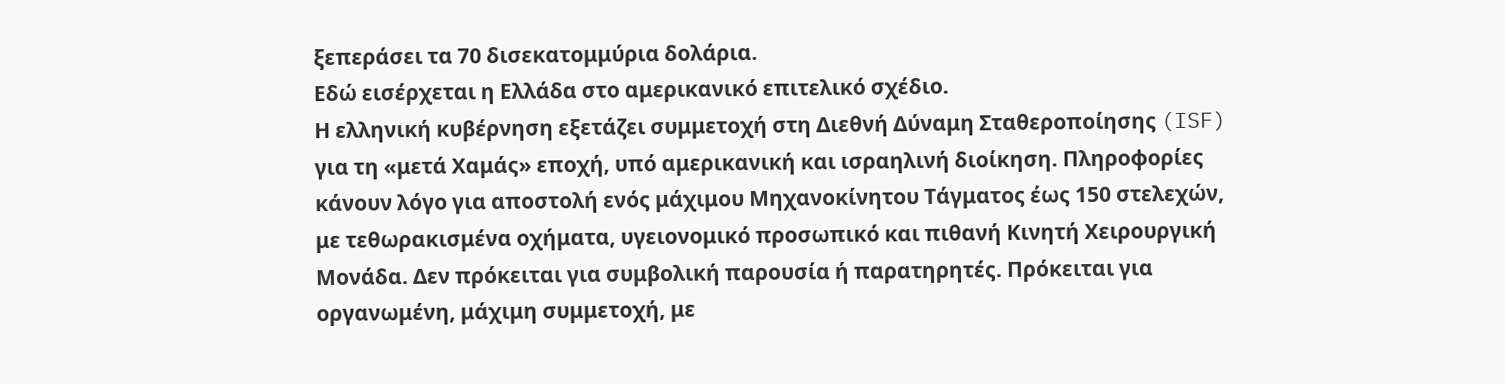ξεπεράσει τα 70 δισεκατομμύρια δολάρια.
Εδώ εισέρχεται η Ελλάδα στο αμερικανικό επιτελικό σχέδιο.
Η ελληνική κυβέρνηση εξετάζει συμμετοχή στη Διεθνή Δύναμη Σταθεροποίησης (ISF) για τη «μετά Χαμάς» εποχή, υπό αμερικανική και ισραηλινή διοίκηση. Πληροφορίες κάνουν λόγο για αποστολή ενός μάχιμου Μηχανοκίνητου Τάγματος έως 150 στελεχών, με τεθωρακισμένα οχήματα, υγειονομικό προσωπικό και πιθανή Κινητή Χειρουργική Μονάδα. Δεν πρόκειται για συμβολική παρουσία ή παρατηρητές. Πρόκειται για οργανωμένη, μάχιμη συμμετοχή, με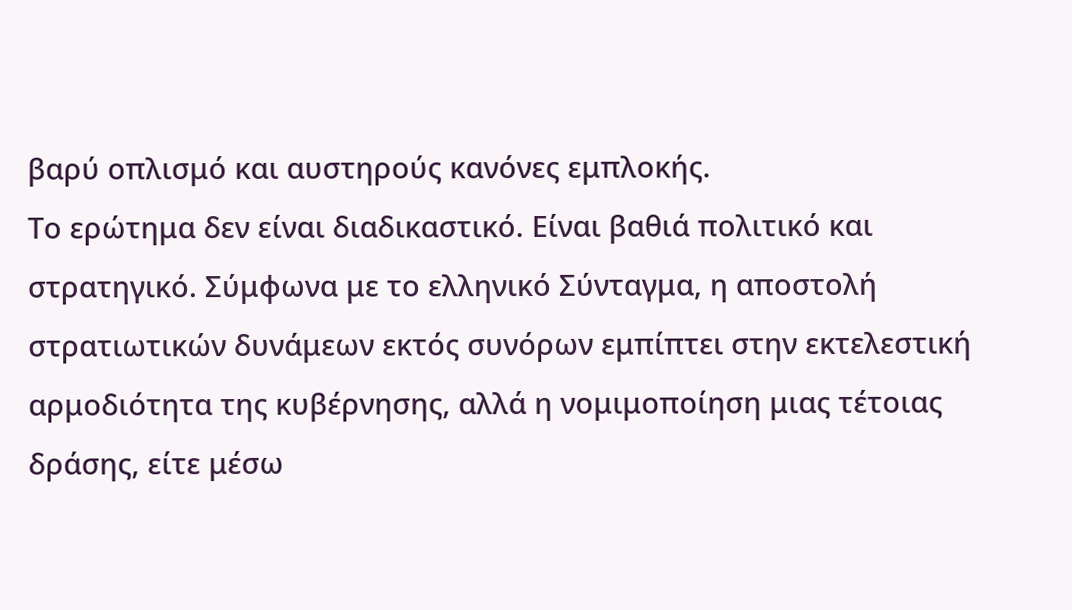βαρύ οπλισμό και αυστηρούς κανόνες εμπλοκής.
Το ερώτημα δεν είναι διαδικαστικό. Είναι βαθιά πολιτικό και στρατηγικό. Σύμφωνα με το ελληνικό Σύνταγμα, η αποστολή στρατιωτικών δυνάμεων εκτός συνόρων εμπίπτει στην εκτελεστική αρμοδιότητα της κυβέρνησης, αλλά η νομιμοποίηση μιας τέτοιας δράσης, είτε μέσω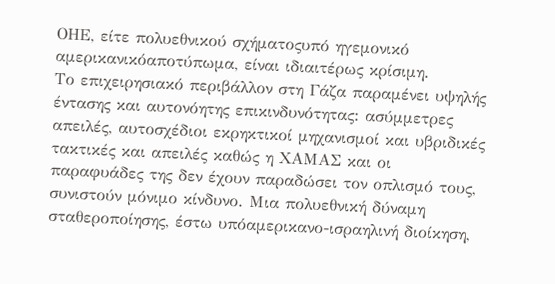ΟΗΕ, είτε πολυεθνικού σχήματοςυπό ηγεμονικό αμερικανικόαποτύπωμα, είναι ιδιαιτέρως κρίσιμη.
Το επιχειρησιακό περιβάλλον στη Γάζα παραμένει υψηλής έντασης και αυτονόητης επικινδυνότητας: ασύμμετρες απειλές, αυτοσχέδιοι εκρηκτικοί μηχανισμοί και υβριδικές τακτικές και απειλές καθώς η ΧΑΜΑΣ και οι παραφυάδες της δεν έχουν παραδώσει τον οπλισμό τους, συνιστούν μόνιμο κίνδυνο. Μια πολυεθνική δύναμη σταθεροποίησης, έστω υπόαμερικανο-ισραηλινή διοίκηση,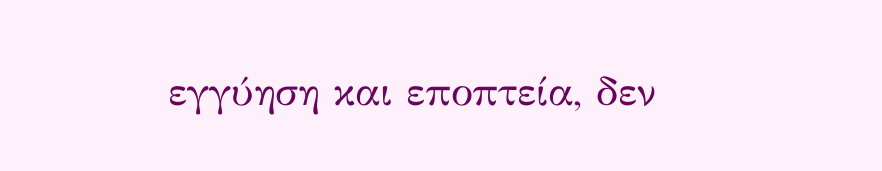εγγύηση και εποπτεία, δεν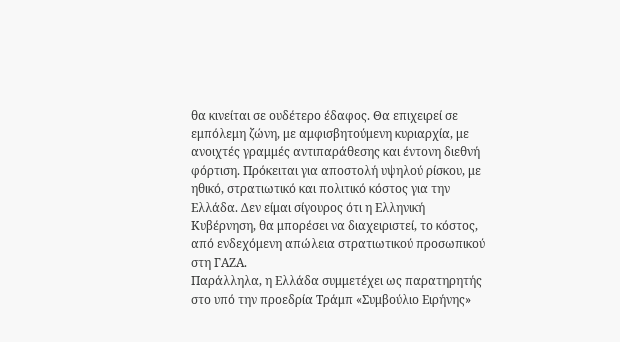θα κινείται σε ουδέτερο έδαφος. Θα επιχειρεί σε εμπόλεμη ζώνη, με αμφισβητούμενη κυριαρχία, με ανοιχτές γραμμές αντιπαράθεσης και έντονη διεθνή φόρτιση. Πρόκειται για αποστολή υψηλού ρίσκου, με ηθικό, στρατιωτικό και πολιτικό κόστος για την Ελλάδα. Δεν είμαι σίγουρος ότι η Ελληνική Κυβέρνηση, θα μπορέσει να διαχειριστεί, το κόστος, από ενδεχόμενη απώλεια στρατιωτικού προσωπικού στη ΓΑΖΑ.
Παράλληλα, η Ελλάδα συμμετέχει ως παρατηρητής στο υπό την προεδρία Τράμπ «Συμβούλιο Ειρήνης»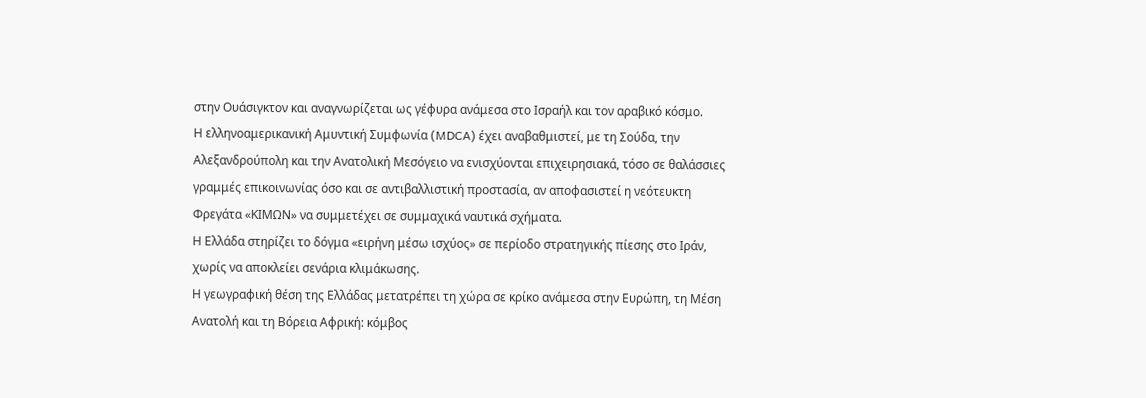στην Ουάσιγκτον και αναγνωρίζεται ως γέφυρα ανάμεσα στο Ισραήλ και τον αραβικό κόσμο.
Η ελληνοαμερικανική Αμυντική Συμφωνία (MDCA) έχει αναβαθμιστεί, με τη Σούδα, την Αλεξανδρούπολη και την Ανατολική Μεσόγειο να ενισχύονται επιχειρησιακά, τόσο σε θαλάσσιες γραμμές επικοινωνίας όσο και σε αντιβαλλιστική προστασία, αν αποφασιστεί η νεότευκτη Φρεγάτα «ΚΙΜΩΝ» να συμμετέχει σε συμμαχικά ναυτικά σχήματα.
Η Ελλάδα στηρίζει το δόγμα «ειρήνη μέσω ισχύος» σε περίοδο στρατηγικής πίεσης στο Ιράν, χωρίς να αποκλείει σενάρια κλιμάκωσης.
Η γεωγραφική θέση της Ελλάδας μετατρέπει τη χώρα σε κρίκο ανάμεσα στην Ευρώπη, τη Μέση Ανατολή και τη Βόρεια Αφρική: κόμβος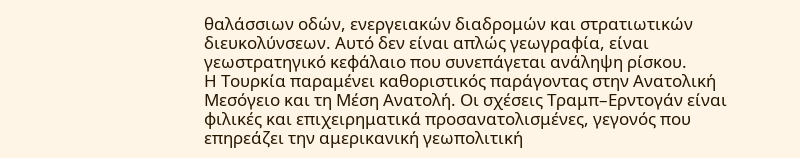θαλάσσιων οδών, ενεργειακών διαδρομών και στρατιωτικών διευκολύνσεων. Αυτό δεν είναι απλώς γεωγραφία, είναι γεωστρατηγικό κεφάλαιο που συνεπάγεται ανάληψη ρίσκου.
Η Τουρκία παραμένει καθοριστικός παράγοντας στην Ανατολική Μεσόγειο και τη Μέση Ανατολή. Οι σχέσεις Τραμπ–Ερντογάν είναι φιλικές και επιχειρηματικά προσανατολισμένες, γεγονός που επηρεάζει την αμερικανική γεωπολιτική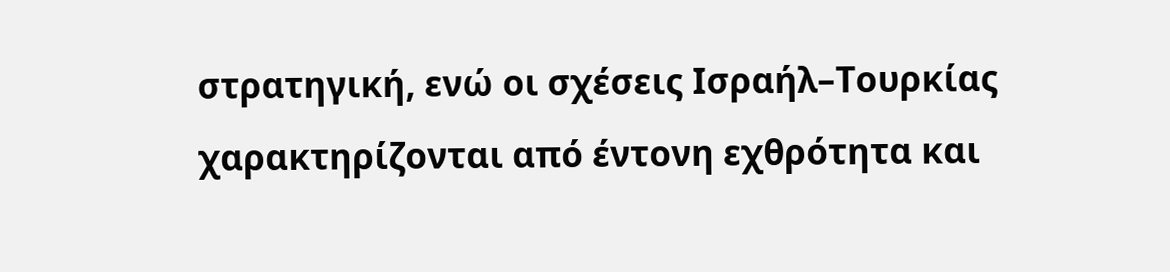στρατηγική, ενώ οι σχέσεις Ισραήλ–Τουρκίας χαρακτηρίζονται από έντονη εχθρότητα και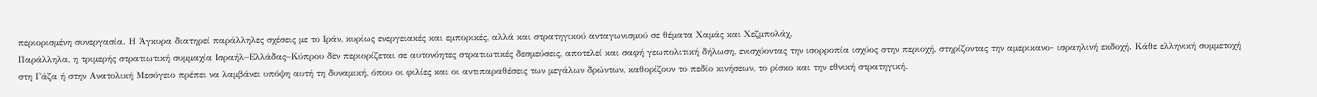περιορισμένη συνεργασία. Η Άγκυρα διατηρεί παράλληλες σχέσεις με το Ιράν, κυρίως ενεργειακές και εμπορικές, αλλά και στρατηγικού ανταγωνισμού σε θέματα Χαμάς και Χεζμπολάχ.
Παράλληλα, η τριμερής στρατιωτική συμμαχία Ισραήλ–Ελλάδας–Κύπρου δεν περιορίζεται σε αυτονόητες στρατιωτικές δεσμεύσεις, αποτελεί και σαφή γεωπολιτική δήλωση, ενισχύοντας την ισορροπία ισχύος στην περιοχή, στηρίζοντας την αμερικανο- ισραηλινή εκδοχή. Κάθε ελληνική συμμετοχή στη Γάζα ή στην Ανατολική Μεσόγειο πρέπει να λαμβάνει υπόψη αυτή τη δυναμική, όπου οι φιλίες και οι αντιπαραθέσεις των μεγάλων δρώντων, καθορίζουν το πεδίο κινήσεων, το ρίσκο και την εθνική στρατηγική.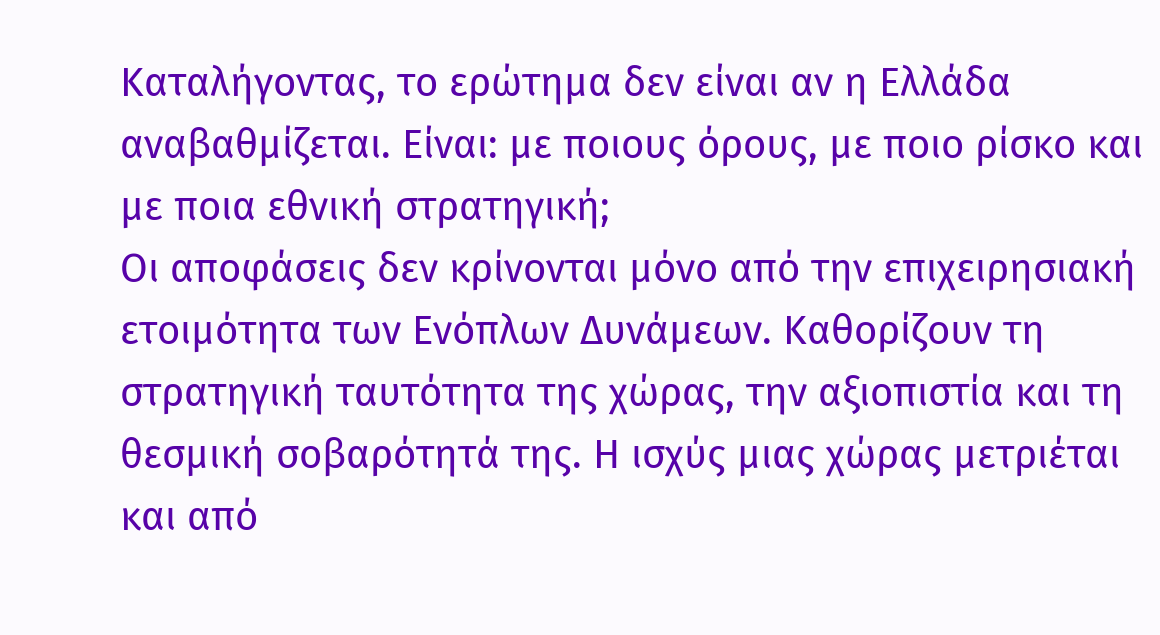Καταλήγοντας, το ερώτημα δεν είναι αν η Ελλάδα αναβαθμίζεται. Είναι: με ποιους όρους, με ποιο ρίσκο και με ποια εθνική στρατηγική;
Οι αποφάσεις δεν κρίνονται μόνο από την επιχειρησιακή ετοιμότητα των Ενόπλων Δυνάμεων. Καθορίζουν τη στρατηγική ταυτότητα της χώρας, την αξιοπιστία και τη θεσμική σοβαρότητά της. Η ισχύς μιας χώρας μετριέται και από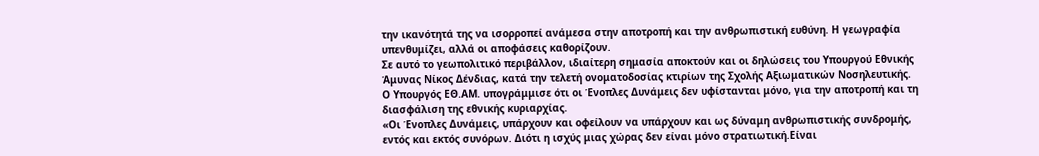την ικανότητά της να ισορροπεί ανάμεσα στην αποτροπή και την ανθρωπιστική ευθύνη. Η γεωγραφία υπενθυμίζει, αλλά οι αποφάσεις καθορίζουν.
Σε αυτό το γεωπολιτικό περιβάλλον, ιδιαίτερη σημασία αποκτούν και οι δηλώσεις του Υπουργού Εθνικής Άμυνας Νίκος Δένδιας, κατά την τελετή ονοματοδοσίας κτιρίων της Σχολής Αξιωματικών Νοσηλευτικής.
Ο Υπουργός ΕΘ.ΑΜ. υπογράμμισε ότι οι Ένοπλες Δυνάμεις δεν υφίστανται μόνο, για την αποτροπή και τη διασφάλιση της εθνικής κυριαρχίας.
«Οι Ένοπλες Δυνάμεις, υπάρχουν και οφείλουν να υπάρχουν και ως δύναμη ανθρωπιστικής συνδρομής, εντός και εκτός συνόρων. Διότι η ισχύς μιας χώρας δεν είναι μόνο στρατιωτική.Είναι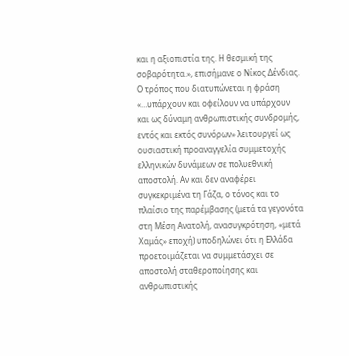και η αξιοπιστία της. Η θεσμική της σοβαρότητα.», επισήμανε ο Νίκος Δένδιας.
Ο τρόπος που διατυπώνεται η φράση «…υπάρχουν και οφείλουν να υπάρχουν και ως δύναμη ανθρωπιστικής συνδρομής, εντός και εκτός συνόρων» λειτουργεί ως ουσιαστική προαναγγελία συμμετοχής ελληνικών δυνάμεων σε πολυεθνική αποστολή. Αν και δεν αναφέρει συγκεκριμένα τη Γάζα, ο τόνος και το πλαίσιο της παρέμβασης (μετά τα γεγονότα στη Μέση Ανατολή, ανασυγκρότηση, «μετά Χαμάς» εποχή) υποδηλώνει ότι η Ελλάδα προετοιμάζεται να συμμετάσχει σε αποστολή σταθεροποίησης και ανθρωπιστικής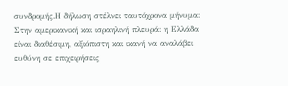συνδρομής.Η δήλωση στέλνει ταυτόχρονα μήνυμα:
Στην αμερικανική και ισραηλινή πλευρά: η Ελλάδα είναι διαθέσιμη, αξιόπιστη και ικανή να αναλάβει ευθύνη σε επιχειρήσεις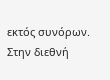εκτός συνόρων.
Στην διεθνή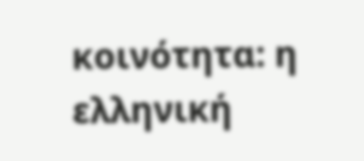κοινότητα: η ελληνική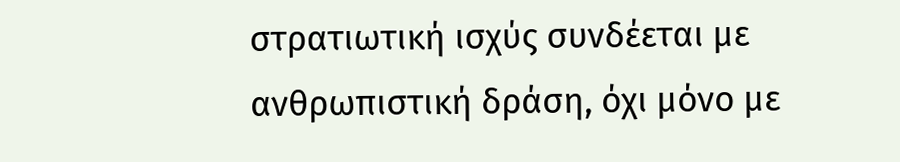στρατιωτική ισχύς συνδέεται με ανθρωπιστική δράση, όχι μόνο με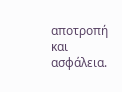αποτροπή και ασφάλεια.